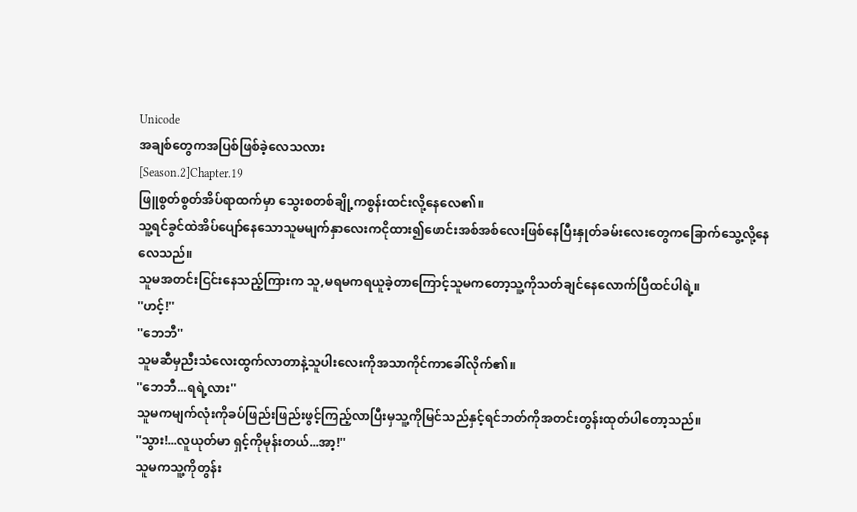Unicode
အချစ်တွေကအပြစ်ဖြစ်ခဲ့လေသလား
[Season.2]Chapter.19
ဖြူစွတ်စွတ်အိပ်ရာထက်မှာ သွေးစတစ်ချို့ကစွန်းထင်းလို့နေလေ၏။
သူ့ရင်ခွင်ထဲအိပ်ပျော်နေသောသူမမျက်နှာလေးကငိုထား၍ဖောင်းအစ်အစ်လေးဖြစ်နေပြီးနှုတ်ခမ်းလေးတွေကခြောက်သွေ့လို့နေလေသည်။
သူမအတင်းငြင်းနေသည့်ကြားက သူ,မရမကရယူခဲ့တာကြောင့်သူမကတော့သူ့ကိုသတ်ချင်နေလောက်ပြီထင်ပါရဲ့။
''ဟင့်!''
''ဘေဘီ''
သူမဆီမှညီးသံလေးထွက်လာတာနဲ့သူပါးလေးကိုအသာကိုင်ကာခေါ်လိုက်၏။
''ဘေဘီ...ရရဲ့လား''
သူမကမျက်လုံးကိုခပ်ဖြည်းဖြည်းဖွင့်ကြည့်လာပြီးမှသူ့ကိုမြင်သည်နှင့်ရင်ဘတ်ကိုအတင်းတွန်းထုတ်ပါတော့သည်။
''သွား!...လူယုတ်မာ ရှင့်ကိုမုန်းတယ်...အာ့!''
သူမကသူ့ကိုတွန်း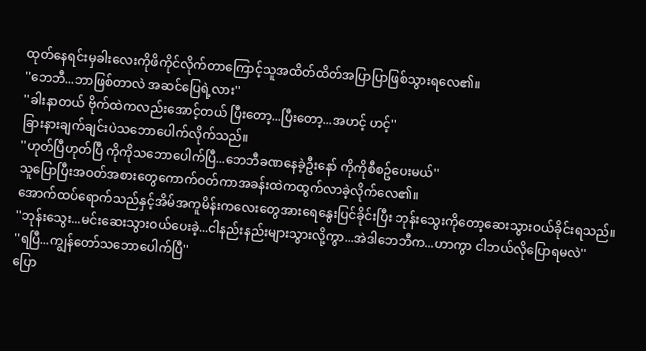ထုတ်နေရင်းမှခါးလေးကိုဖိကိုင်လိုက်တာကြောင့်သူအထိတ်ထိတ်အပြာပြာဖြစ်သွားရလေ၏။
''ဘေဘီ...ဘာဖြစ်တာလဲ အဆင်ပြေရဲ့လား''
''ခါးနာတယ် ဗိုက်ထဲကလည်းအောင့်တယ် ပြီးတော့...ပြီးတော့...အဟင့် ဟင့်''
ခြားနားချက်ချင်းပဲသဘောပေါက်လိုက်သည်။
''ဟုတ်ပြီဟုတ်ပြီ ကိုကိုသဘောပေါက်ပြီ...ဘေဘီခဏနေခဲ့ဦးနော် ကိုကိုစီစဥ်ပေးမယ်''
သူပြောပြီးအဝတ်အစားတွေကောက်ဝတ်ကာအခန်းထဲကထွက်လာခဲ့လိုက်လေ၏။
အောက်ထပ်ရောက်သည်နှင့်အိမ်အကူမိန်းကလေးတွေအားရေနွေးပြင်ခိုင်းပြီး ဘုန်းသွေးကိုတော့ဆေးသွားဝယ်ခိုင်းရသည်။
''ဘုန်းသွေး...မင်းဆေးသွားဝယ်ပေးခဲ့...ငါနည်းနည်းများသွားလို့ကွာ...အဲဒါဘေဘီက...ဟာကွာ ငါဘယ်လိုပြောရမလဲ''
''ရပြီ...ကျွန်တော်သဘောပေါက်ပြီ''
ပြော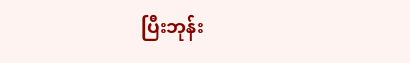ပြီးဘုန်း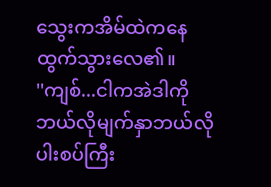သွေးကအိမ်ထဲကနေထွက်သွားလေ၏။
''ကျစ်...ငါကအဲဒါကိုဘယ်လိုမျက်နှာဘယ်လိုပါးစပ်ကြီး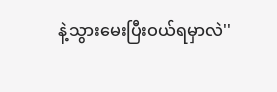နဲ့သွားမေးပြီးဝယ်ရမှာလဲ''